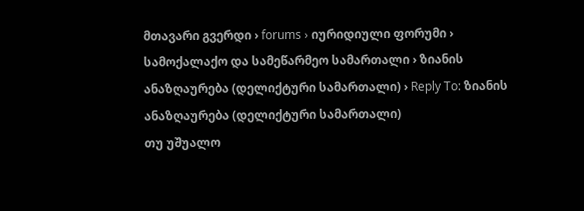მთავარი გვერდი › forums › იურიდიული ფორუმი › სამოქალაქო და სამეწარმეო სამართალი › ზიანის ანაზღაურება (დელიქტური სამართალი) › Reply To: ზიანის ანაზღაურება (დელიქტური სამართალი)
თუ უშუალო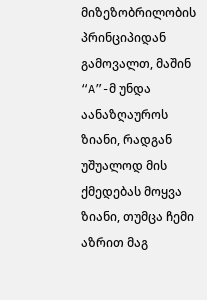მიზეზობრილობის პრინციპიდან გამოვალთ, მაშინ “A”-მ უნდა აანაზღაუროს ზიანი, რადგან უშუალოდ მის ქმედებას მოყვა ზიანი, თუმცა ჩემი აზრით მაგ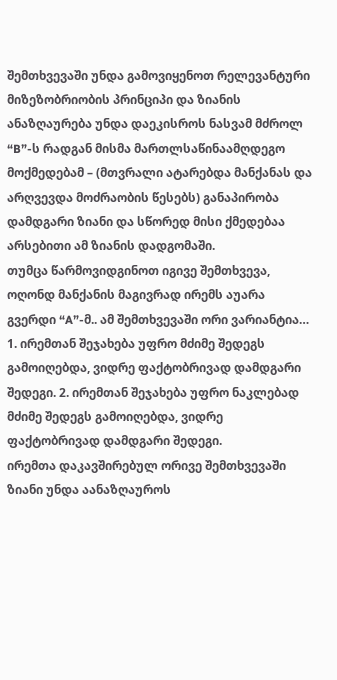შემთხვევაში უნდა გამოვიყენოთ რელევანტური მიზეზობრიობის პრინციპი და ზიანის ანაზღაურება უნდა დაეკისროს ნასვამ მძროლ “B”-ს რადგან მისმა მართლსაწინაამღდეგო მოქმედებამ – (მთვრალი ატარებდა მანქანას და არღვევდა მოძრაობის წესებს) განაპირობა დამდგარი ზიანი და სწორედ მისი ქმედებაა არსებითი ამ ზიანის დადგომაში.
თუმცა წარმოვიდგინოთ იგივე შემთხვევა, ოღონდ მანქანის მაგივრად ირემს აუარა გვერდი “A”-მ.. ამ შემთხვევაში ორი ვარიანტია… 1. ირემთან შეჯახება უფრო მძიმე შედეგს გამოიღებდა, ვიდრე ფაქტობრივად დამდგარი შედეგი. 2. ირემთან შეჯახება უფრო ნაკლებად მძიმე შედეგს გამოიღებდა, ვიდრე ფაქტობრივად დამდგარი შედეგი.
ირემთა დაკავშირებულ ორივე შემთხვევაში ზიანი უნდა აანაზღაუროს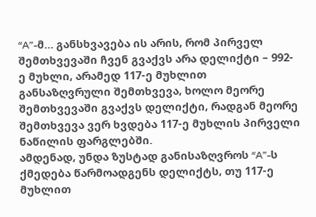“A”-მ… განსხვავება ის არის, რომ პირველ შემთხვევაში ჩვენ გვაქვს არა დელიქტი – 992-ე მუხლი, არამედ 117-ე მუხლით განსაზღვრული შემთხვევა, ხოლო მეორე შემთხვევაში გვაქვს დელიქტი, რადგან მეორე შემთხვევა ვერ ხვდება 117-ე მუხლის პირველი ნაწილის ფარგლებში.
ამდენად, უნდა ზუსტად განისაზღვროს “A”-ს ქმედება წარმოადგენს დელიქტს, თუ 117-ე მუხლით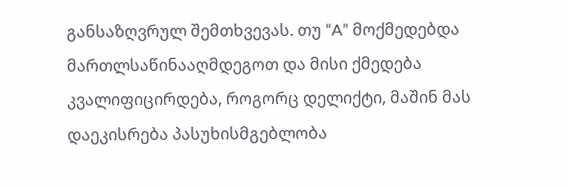განსაზღვრულ შემთხვევას. თუ “A” მოქმედებდა მართლსაწინააღმდეგოთ და მისი ქმედება კვალიფიცირდება, როგორც დელიქტი, მაშინ მას დაეკისრება პასუხისმგებლობა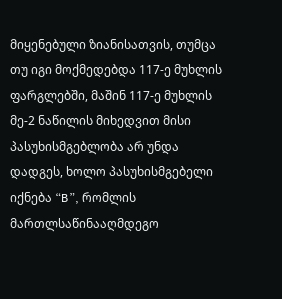მიყენებული ზიანისათვის, თუმცა თუ იგი მოქმედებდა 117-ე მუხლის ფარგლებში, მაშინ 117-ე მუხლის მე-2 ნაწილის მიხედვით მისი პასუხისმგებლობა არ უნდა დადგეს, ხოლო პასუხისმგებელი იქნება “B”, რომლის მართლსაწინააღმდეგო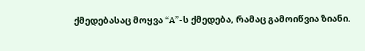ქმედებასაც მოყვა “A”-ს ქმედება, რამაც გამოიწვია ზიანი.